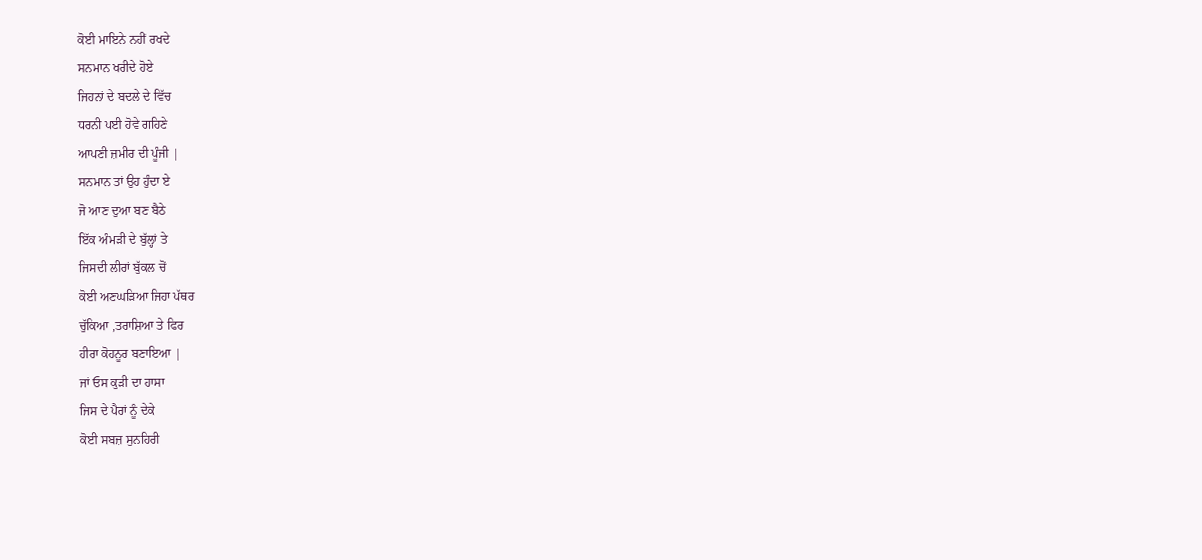ਕੋਈ ਮਾਇਨੇ ਨਹੀਂ ਰਖਦੇ
ਸਨਮਾਨ ਖਰੀਦੇ ਹੋਏ
ਜਿਹਨਾਂ ਦੇ ਬਦਲੇ ਦੇ ਵਿੱਚ
ਧਰਨੀ ਪਈ ਹੋਵੇ ਗਹਿਣੇ
ਆਪਣੀ ਜ਼ਮੀਰ ਦੀ ਪੂੰਜੀ |
ਸਨਮਾਨ ਤਾਂ ਉਹ ਹੁੰਦਾ ਏ
ਜੋ ਆਣ ਦੁਆ ਬਣ ਬੈਠੇ
ਇੱਕ ਅੰਮੜੀ ਦੇ ਬੁੱਲ੍ਹਾਂ ਤੇ
ਜਿਸਦੀ ਲੀਰਾਂ ਬੁੱਕਲ ਚੋਂ
ਕੋਈ ਅਣਘੜਿਆ ਜਿਹਾ ਪੱਥਰ
ਚੁੱਕਿਆ ,ਤਰਾਸ਼ਿਆ ਤੇ ਫਿਰ
ਹੀਰਾ ਕੋਹਨੂਰ ਬਣਾਇਆ |
ਜਾਂ ਓਸ ਕੁੜੀ ਦਾ ਹਾਸਾ
ਜਿਸ ਦੇ ਪੈਰਾਂ ਨੂੰ ਦੇਕੇ
ਕੋਈ ਸਬਜ਼ ਸੁਨਹਿਰੀ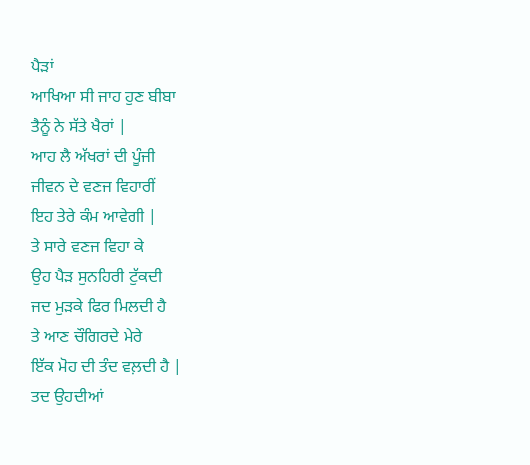ਪੈੜਾਂ
ਆਖਿਆ ਸੀ ਜਾਹ ਹੁਣ ਬੀਬਾ
ਤੈਨੂੰ ਨੇ ਸੱਤੇ ਖੈਰਾਂ |
ਆਹ ਲੈ ਅੱਖਰਾਂ ਦੀ ਪੂੰਜੀ
ਜੀਵਨ ਦੇ ਵਣਜ ਵਿਹਾਰੀਂ
ਇਹ ਤੇਰੇ ਕੰਮ ਆਵੇਗੀ |
ਤੇ ਸਾਰੇ ਵਣਜ ਵਿਹਾ ਕੇ
ਉਹ ਪੈੜ ਸੁਨਹਿਰੀ ਟੁੱਕਦੀ
ਜਦ ਮੁੜਕੇ ਫਿਰ ਮਿਲਦੀ ਹੈ
ਤੇ ਆਣ ਚੌਗਿਰਦੇ ਮੇਰੇ
ਇੱਕ ਮੋਹ ਦੀ ਤੰਦ ਵਲ਼ਦੀ ਹੈ |
ਤਦ ਉਹਦੀਆਂ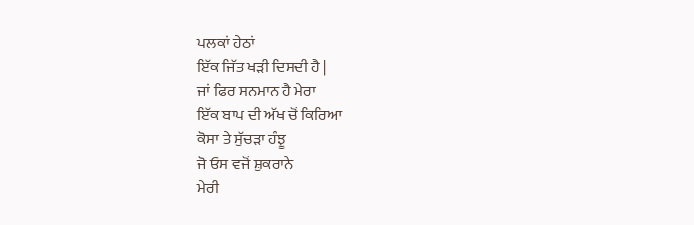ਪਲਕਾਂ ਹੇਠਾਂ
ਇੱਕ ਜਿੱਤ ਖੜੀ ਦਿਸਦੀ ਹੈ |
ਜਾਂ ਫਿਰ ਸਨਮਾਨ ਹੈ ਮੇਰਾ
ਇੱਕ ਬਾਪ ਦੀ ਅੱਖ ਚੋਂ ਕਿਰਿਆ
ਕੋਸਾ ਤੇ ਸੁੱਚੜਾ ਹੰਝੂ
ਜੋ ਓਸ ਵਜੋਂ ਸ਼ੁਕਰਾਨੇ
ਮੇਰੀ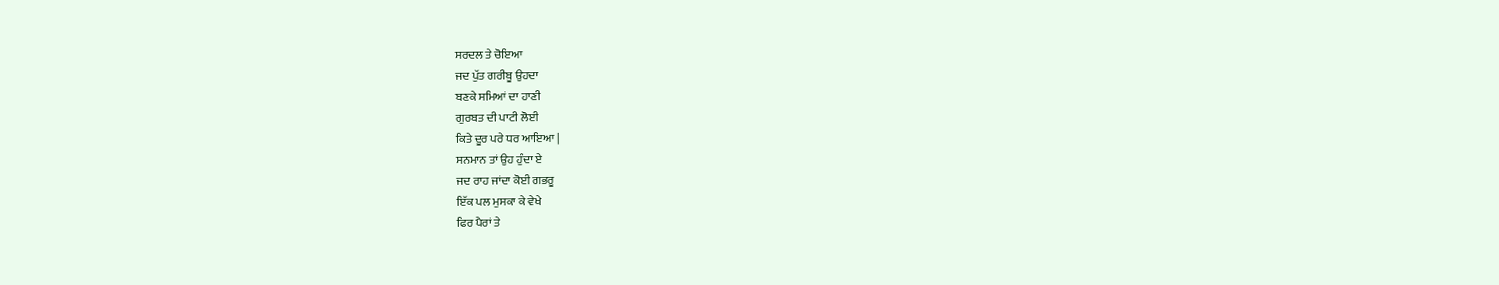ਸਰਦਲ ਤੇ ਚੋਇਆ
ਜਦ ਪੁੱਤ ਗਰੀਬੂ ਉਹਦਾ
ਬਣਕੇ ਸਮਿਆਂ ਦਾ ਹਾਣੀ
ਗੁਰਬਤ ਦੀ ਪਾਟੀ ਲੋਈ
ਕਿਤੇ ਦੂਰ ਪਰੇ ਧਰ ਆਇਆ |
ਸਨਮਾਨ ਤਾਂ ਉਹ ਹੁੰਦਾ ਏ
ਜਦ ਰਾਹ ਜਾਂਦਾ ਕੋਈ ਗਭਰੂ
ਇੱਕ ਪਲ ਮੁਸਕਾ ਕੇ ਵੇਖੇ
ਫਿਰ ਪੈਰਾਂ ਤੇ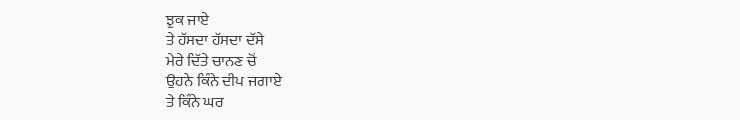ਝੁਕ ਜਾਏ
ਤੇ ਹੱਸਦਾ ਹੱਸਦਾ ਦੱਸੇ
ਮੇਰੇ ਦਿੱਤੇ ਚਾਨਣ ਚੋਂ
ਉਹਨੇ ਕਿੰਨੇ ਦੀਪ ਜਗਾਏ
ਤੇ ਕਿੰਨੇ ਘਰ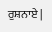ਰੁਸ਼ਨਾਏ |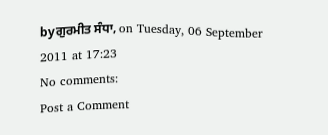byਗੁਰਮੀਤ ਸੰਧਾ, on Tuesday, 06 September 2011 at 17:23
No comments:
Post a Comment